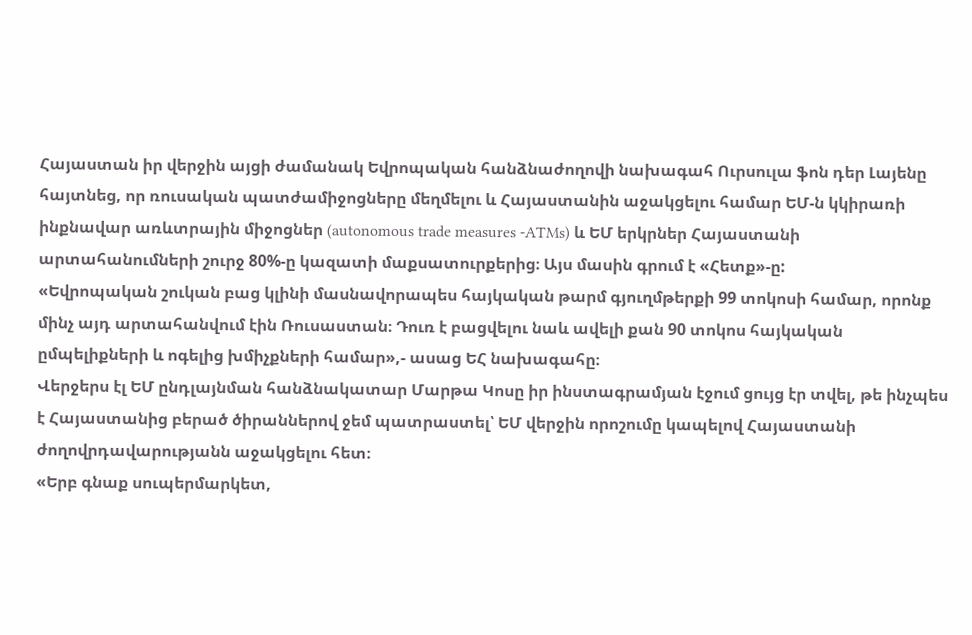Հայաստան իր վերջին այցի ժամանակ Եվրոպական հանձնաժողովի նախագահ Ուրսուլա ֆոն դեր Լայենը հայտնեց, որ ռուսական պատժամիջոցները մեղմելու և Հայաստանին աջակցելու համար ԵՄ-ն կկիրառի ինքնավար առևտրային միջոցներ (autonomous trade measures -ATMs) և ԵՄ երկրներ Հայաստանի արտահանումների շուրջ 80%-ը կազատի մաքսատուրքերից։ Այս մասին գրում է «Հետք»-ը:
«Եվրոպական շուկան բաց կլինի մասնավորապես հայկական թարմ գյուղմթերքի 99 տոկոսի համար, որոնք մինչ այդ արտահանվում էին Ռուսաստան։ Դուռ է բացվելու նաև ավելի քան 90 տոկոս հայկական ըմպելիքների և ոգելից խմիչքների համար»,- ասաց ԵՀ նախագահը։
Վերջերս էլ ԵՄ ընդլայնման հանձնակատար Մարթա Կոսը իր ինստագրամյան էջում ցույց էր տվել, թե ինչպես է Հայաստանից բերած ծիրաններով ջեմ պատրաստել՝ ԵՄ վերջին որոշումը կապելով Հայաստանի ժողովրդավարությանն աջակցելու հետ։
«Երբ գնաք սուպերմարկետ,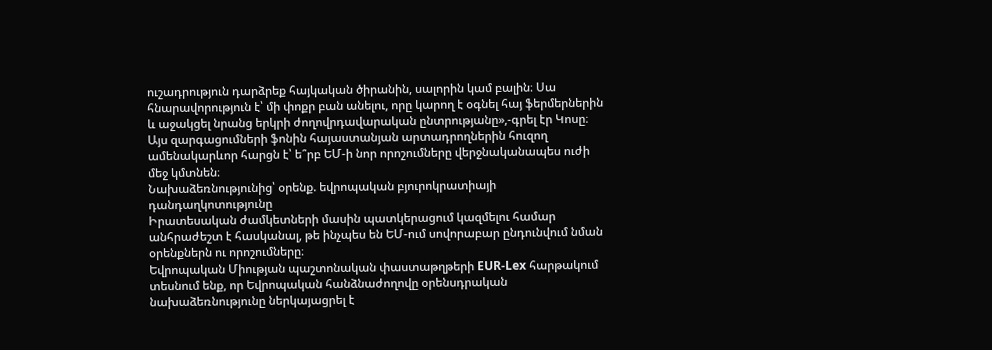ուշադրություն դարձրեք հայկական ծիրանին, սալորին կամ բալին։ Սա հնարավորություն է՝ մի փոքր բան անելու, որը կարող է օգնել հայ ֆերմերներին և աջակցել նրանց երկրի ժողովրդավարական ընտրությանը»,-գրել էր Կոսը։
Այս զարգացումների ֆոնին հայաստանյան արտադրողներին հուզող ամենակարևոր հարցն է՝ ե՞րբ ԵՄ-ի նոր որոշումները վերջնականապես ուժի մեջ կմտնեն։
Նախաձեռնությունից՝ օրենք. եվրոպական բյուրոկրատիայի դանդաղկոտությունը
Իրատեսական ժամկետների մասին պատկերացում կազմելու համար անհրաժեշտ է հասկանալ, թե ինչպես են ԵՄ-ում սովորաբար ընդունվում նման օրենքներն ու որոշումները։
Եվրոպական Միության պաշտոնական փաստաթղթերի EUR-Lex հարթակում տեսնում ենք, որ Եվրոպական հանձնաժողովը օրենսդրական նախաձեռնությունը ներկայացրել է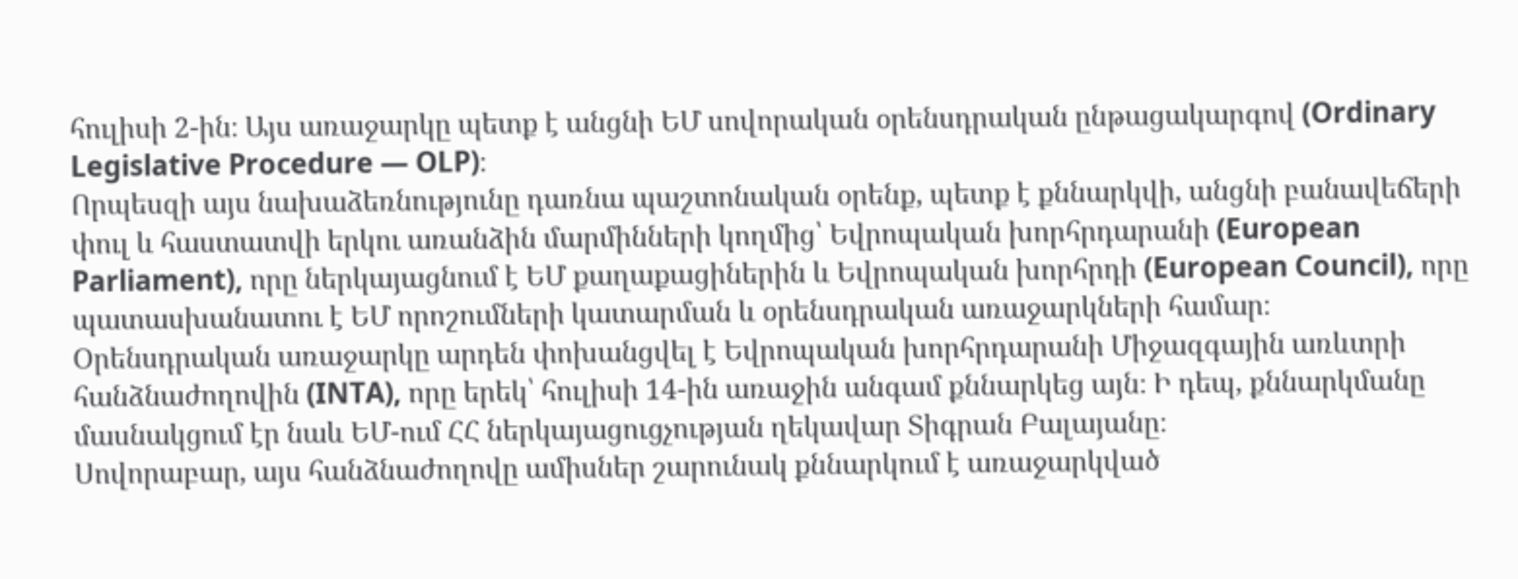հուլիսի 2-ին։ Այս առաջարկը պետք է անցնի ԵՄ սովորական օրենսդրական ընթացակարգով (Ordinary Legislative Procedure — OLP)։
Որպեսզի այս նախաձեռնությունը դառնա պաշտոնական օրենք, պետք է քննարկվի, անցնի բանավեճերի փուլ և հաստատվի երկու առանձին մարմինների կողմից՝ Եվրոպական խորհրդարանի (European Parliament), որը ներկայացնում է ԵՄ քաղաքացիներին և Եվրոպական խորհրդի (European Council), որը պատասխանատու է ԵՄ որոշումների կատարման և օրենսդրական առաջարկների համար։
Օրենսդրական առաջարկը արդեն փոխանցվել է Եվրոպական խորհրդարանի Միջազգային առևտրի հանձնաժողովին (INTA), որը երեկ՝ հուլիսի 14-ին առաջին անգամ քննարկեց այն։ Ի դեպ, քննարկմանը մասնակցում էր նաև ԵՄ-ում ՀՀ ներկայացուցչության ղեկավար Տիգրան Բալայանը։
Սովորաբար, այս հանձնաժողովը ամիսներ շարունակ քննարկում է առաջարկված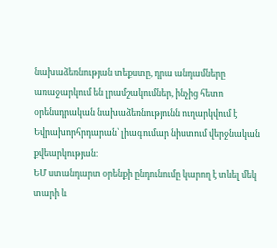նախաձեռնության տեքստը, դրա անդամները առաջարկում են լրամշակումներ, ինչից հետո օրենսդրական նախաձեռնությունն ուղարկվում է Եվրախորհրդարան՝ լիագումար նիստում վերջնական քվեարկության։
ԵՄ ստանդարտ օրենքի ընդունումը կարող է տևել մեկ տարի և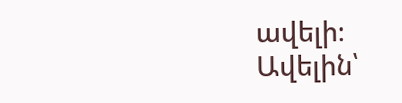ավելի։
Ավելին՝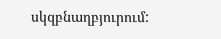սկզբնաղբյուրում: